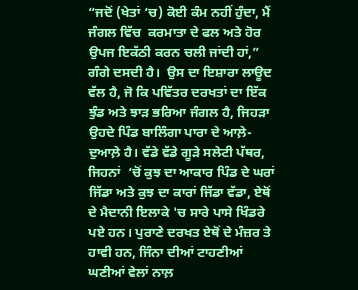“ਜਦੋਂ (ਖੇਤਾਂ ‘ਚ) ਕੋਈ ਕੰਮ ਨਹੀਂ ਹੁੰਦਾ, ਮੈਂ ਜੰਗਲ ਵਿੱਚ  ਕਰਮਾਤਾ ਦੇ ਫਲ ਅਤੇ ਹੋਰ ਉਪਜ ਇਕੱਠੀ ਕਰਨ ਚਲੀ ਜਾਂਦੀ ਹਾਂ,” ਗੰਗੇ ਦਸਦੀ ਹੈ।  ਉਸ ਦਾ ਇਸ਼ਾਰਾ ਲਾਊਦ ਵੱਲ ਹੈ, ਜੋ ਕਿ ਪਵਿੱਤਰ ਦਰਖਤਾਂ ਦਾ ਇੱਕ ਝੁੰਡ ਅਤੇ ਝਾੜ ਭਰਿਆ ਜੰਗਲ ਹੈ, ਜਿਹੜਾ ਉਹਦੇ ਪਿੰਡ ਬਾਲਿੰਗਾ ਪਾਰਾ ਦੇ ਆਲ਼ੇ-ਦੁਆਲ਼ੇ ਹੈ। ਵੱਡੇ ਵੱਡੇ ਗੂੜੇ ਸਲੇਟੀ ਪੱਥਰ, ਜਿਹਨਾਂ  ‘ਚੋਂ ਕੁਝ ਦਾ ਆਕਾਰ ਪਿੰਡ ਦੇ ਘਰਾਂ ਜਿੱਡਾ ਅਤੇ ਕੁਝ ਦਾ ਕਾਰਾਂ ਜਿੱਡਾ ਵੱਡਾ, ਏਥੋਂ ਦੇ ਮੈਦਾਨੀ ਇਲਾਕੇ 'ਚ ਸਾਰੇ ਪਾਸੇ ਖਿੰਡਰੇ ਪਏ ਹਨ। ਪੁਰਾਣੇ ਦਰਖਤ ਏਥੋਂ ਦੇ ਮੰਜ਼ਰ ਤੇ ਹਾਵੀ ਹਨ, ਜਿੰਨਾ ਦੀਆਂ ਟਾਹਣੀਆਂ ਘਣੀਆਂ ਵੇਲਾਂ ਨਾਲ਼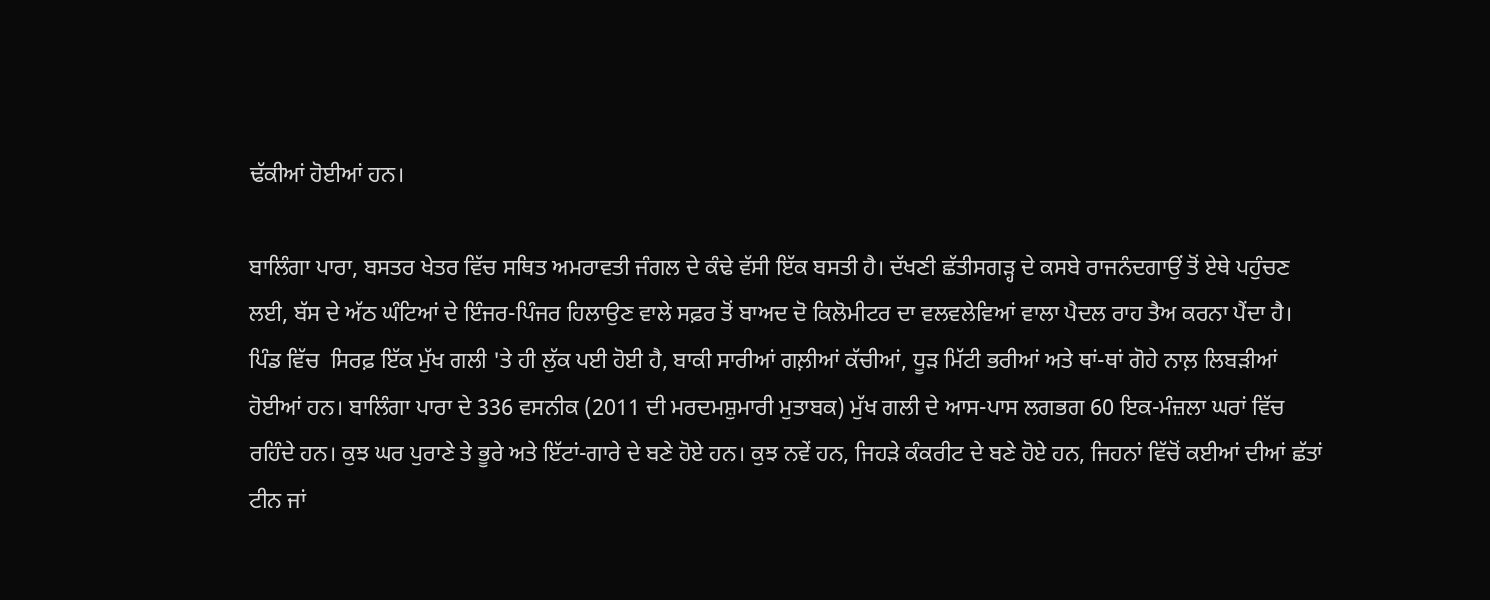ਢੱਕੀਆਂ ਹੋਈਆਂ ਹਨ।

ਬਾਲਿੰਗਾ ਪਾਰਾ, ਬਸਤਰ ਖੇਤਰ ਵਿੱਚ ਸਥਿਤ ਅਮਰਾਵਤੀ ਜੰਗਲ ਦੇ ਕੰਢੇ ਵੱਸੀ ਇੱਕ ਬਸਤੀ ਹੈ। ਦੱਖਣੀ ਛੱਤੀਸਗੜ੍ਹ ਦੇ ਕਸਬੇ ਰਾਜਨੰਦਗਾਉਂ ਤੋਂ ਏਥੇ ਪਹੁੰਚਣ ਲਈ, ਬੱਸ ਦੇ ਅੱਠ ਘੰਟਿਆਂ ਦੇ ਇੰਜਰ-ਪਿੰਜਰ ਹਿਲਾਉਣ ਵਾਲੇ ਸਫ਼ਰ ਤੋਂ ਬਾਅਦ ਦੋ ਕਿਲੋਮੀਟਰ ਦਾ ਵਲਵਲੇਵਿਆਂ ਵਾਲਾ ਪੈਦਲ ਰਾਹ ਤੈਅ ਕਰਨਾ ਪੈਂਦਾ ਹੈ। ਪਿੰਡ ਵਿੱਚ  ਸਿਰਫ਼ ਇੱਕ ਮੁੱਖ ਗਲੀ 'ਤੇ ਹੀ ਲੁੱਕ ਪਈ ਹੋਈ ਹੈ, ਬਾਕੀ ਸਾਰੀਆਂ ਗਲ਼ੀਆਂ ਕੱਚੀਆਂ, ਧੂੜ ਮਿੱਟੀ ਭਰੀਆਂ ਅਤੇ ਥਾਂ-ਥਾਂ ਗੋਹੇ ਨਾਲ਼ ਲਿਬੜੀਆਂ ਹੋਈਆਂ ਹਨ। ਬਾਲਿੰਗਾ ਪਾਰਾ ਦੇ 336 ਵਸਨੀਕ (2011 ਦੀ ਮਰਦਮਸ਼ੁਮਾਰੀ ਮੁਤਾਬਕ) ਮੁੱਖ ਗਲੀ ਦੇ ਆਸ-ਪਾਸ ਲਗਭਗ 60 ਇਕ-ਮੰਜ਼ਲਾ ਘਰਾਂ ਵਿੱਚ ਰਹਿੰਦੇ ਹਨ। ਕੁਝ ਘਰ ਪੁਰਾਣੇ ਤੇ ਭੂਰੇ ਅਤੇ ਇੱਟਾਂ-ਗਾਰੇ ਦੇ ਬਣੇ ਹੋਏ ਹਨ। ਕੁਝ ਨਵੇਂ ਹਨ, ਜਿਹੜੇ ਕੰਕਰੀਟ ਦੇ ਬਣੇ ਹੋਏ ਹਨ, ਜਿਹਨਾਂ ਵਿੱਚੋਂ ਕਈਆਂ ਦੀਆਂ ਛੱਤਾਂ ਟੀਨ ਜਾਂ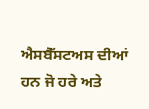ਐਸਬੈੱਸਟਅਸ ਦੀਆਂ ਹਨ ਜੋ ਹਰੇ ਅਤੇ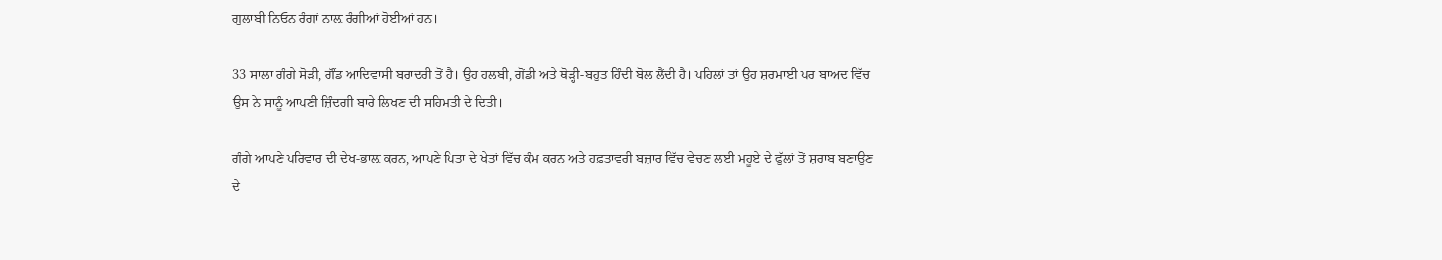ਗੁਲਾਬੀ ਨਿਓਨ ਰੰਗਾਂ ਨਾਲ਼ ਰੰਗੀਆਂ ਹੋਈਆਂ ਹਨ।

33 ਸਾਲਾ ਗੰਗੇ ਸੋੜੀ, ਗੌਂਡ ਆਦਿਵਾਸੀ ਬਰਾਦਰੀ ਤੋਂ ਹੈ। ਉਹ ਹਲਬੀ, ਗੋਂਡੀ ਅਤੇ ਥੋੜ੍ਹੀ-ਬਹੁਤ ਹਿੰਦੀ ਬੋਲ ਲੈਂਦੀ ਹੈ। ਪਹਿਲਾਂ ਤਾਂ ਉਹ ਸ਼ਰਮਾਈ ਪਰ ਬਾਅਦ ਵਿੱਚ ਉਸ ਨੇ ਸਾਨੂੰ ਆਪਣੀ ਜ਼ਿੰਦਗੀ ਬਾਰੇ ਲਿਖਣ ਦੀ ਸਹਿਮਤੀ ਦੇ ਦਿਤੀ।

ਗੰਗੇ ਆਪਣੇ ਪਰਿਵਾਰ ਦੀ ਦੇਖ-ਭਾਲ਼ ਕਰਨ, ਆਪਣੇ ਪਿਤਾ ਦੇ ਖੇਤਾਂ ਵਿੱਚ ਕੰਮ ਕਰਨ ਅਤੇ ਹਫ਼ਤਾਵਰੀ ਬਜ਼ਾਰ ਵਿੱਚ ਵੇਚਣ ਲਈ ਮਹੂਏ ਦੇ ਫੁੱਲਾਂ ਤੋਂ ਸ਼ਰਾਬ ਬਣਾਉਣ ਦੇ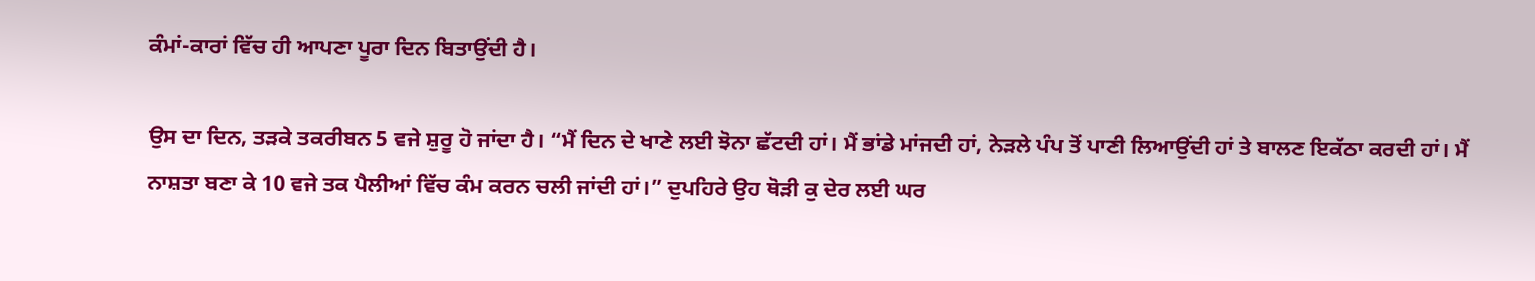ਕੰਮਾਂ-ਕਾਰਾਂ ਵਿੱਚ ਹੀ ਆਪਣਾ ਪੂਰਾ ਦਿਨ ਬਿਤਾਉਂਦੀ ਹੈ।

ਉਸ ਦਾ ਦਿਨ, ਤੜਕੇ ਤਕਰੀਬਨ 5 ਵਜੇ ਸ਼ੁਰੂ ਹੋ ਜਾਂਦਾ ਹੈ। “ਮੈਂ ਦਿਨ ਦੇ ਖਾਣੇ ਲਈ ਝੋਨਾ ਛੱਟਦੀ ਹਾਂ। ਮੈਂ ਭਾਂਡੇ ਮਾਂਜਦੀ ਹਾਂ, ਨੇੜਲੇ ਪੰਪ ਤੋਂ ਪਾਣੀ ਲਿਆਉਂਦੀ ਹਾਂ ਤੇ ਬਾਲਣ ਇਕੱਠਾ ਕਰਦੀ ਹਾਂ। ਮੈਂ ਨਾਸ਼ਤਾ ਬਣਾ ਕੇ 10 ਵਜੇ ਤਕ ਪੈਲੀਆਂ ਵਿੱਚ ਕੰਮ ਕਰਨ ਚਲੀ ਜਾਂਦੀ ਹਾਂ।” ਦੁਪਹਿਰੇ ਉਹ ਥੋੜੀ ਕੁ ਦੇਰ ਲਈ ਘਰ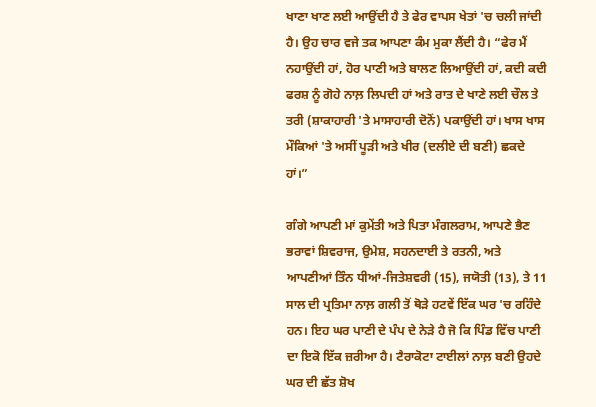ਖਾਣਾ ਖਾਣ ਲਈ ਆਉਂਦੀ ਹੈ ਤੇ ਫੇਰ ਵਾਪਸ ਖੇਤਾਂ 'ਚ ਚਲੀ ਜਾਂਦੀ ਹੈ। ਉਹ ਚਾਰ ਵਜੇ ਤਕ ਆਪਣਾ ਕੰਮ ਮੁਕਾ ਲੈਂਦੀ ਹੈ। “ਫੇਰ ਮੈਂ ਨਹਾਉਂਦੀ ਹਾਂ, ਹੋਰ ਪਾਣੀ ਅਤੇ ਬਾਲਣ ਲਿਆਉਂਦੀ ਹਾਂ, ਕਦੀ ਕਦੀ ਫਰਸ਼ ਨੂੰ ਗੋਹੇ ਨਾਲ਼ ਲਿਪਦੀ ਹਾਂ ਅਤੇ ਰਾਤ ਦੇ ਖਾਣੇ ਲਈ ਚੌਲ ਤੇ ਤਰੀ (ਸ਼ਾਕਾਹਾਰੀ 'ਤੇ ਮਾਸਾਹਾਰੀ ਦੋਨੋਂ) ਪਕਾਉਂਦੀ ਹਾਂ। ਖਾਸ ਖਾਸ ਮੌਕਿਆਂ 'ਤੇ ਅਸੀਂ ਪੂੜੀ ਅਤੇ ਖੀਰ (ਦਲੀਏ ਦੀ ਬਣੀ) ਛਕਦੇ ਹਾਂ।”

ਗੰਗੇ ਆਪਣੀ ਮਾਂ ਕੁਮੇਂਤੀ ਅਤੇ ਪਿਤਾ ਮੰਗਲਰਾਮ, ਆਪਣੇ ਭੈਣ ਭਰਾਵਾਂ ਸ਼ਿਵਰਾਜ, ਉਮੇਸ਼, ਸਹਨਦਾਈ ਤੇ ਰਤਨੀ, ਅਤੇ ਆਪਣੀਆਂ ਤਿੰਨ ਧੀਆਂ-ਜਿਤੇਸ਼ਵਰੀ (15), ਜਯੋਤੀ (13), ਤੇ 11 ਸਾਲ ਦੀ ਪ੍ਰਤਿਮਾ ਨਾਲ਼ ਗਲੀ ਤੋਂ ਥੋੜੇ ਹਟਵੇਂ ਇੱਕ ਘਰ 'ਚ ਰਹਿੰਦੇ ਹਨ। ਇਹ ਘਰ ਪਾਣੀ ਦੇ ਪੰਪ ਦੇ ਨੇੜੇ ਹੈ ਜੋ ਕਿ ਪਿੰਡ ਵਿੱਚ ਪਾਣੀ ਦਾ ਇਕੋ ਇੱਕ ਜ਼ਰੀਆ ਹੈ। ਟੈਰਾਕੋਟਾ ਟਾਈਲਾਂ ਨਾਲ਼ ਬਣੀ ਉਹਦੇ ਘਰ ਦੀ ਛੱਤ ਸ਼ੋਖ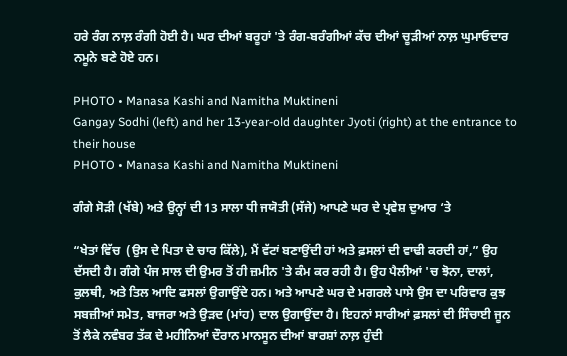ਹਰੇ ਰੰਗ ਨਾਲ਼ ਰੰਗੀ ਹੋਈ ਹੈ। ਘਰ ਦੀਆਂ ਬਰੂਹਾਂ 'ਤੇ ਰੰਗ-ਬਰੰਗੀਆਂ ਕੱਚ ਦੀਆਂ ਚੂੜੀਆਂ ਨਾਲ਼ ਘੁਮਾਓਦਾਰ ਨਮੂਨੇ ਬਣੇ ਹੋਏ ਹਨ।

PHOTO • Manasa Kashi and Namitha Muktineni
Gangay Sodhi (left) and her 13-year-old daughter Jyoti (right) at the entrance to their house
PHOTO • Manasa Kashi and Namitha Muktineni

ਗੰਗੇ ਸੋੜੀ (ਖੱਬੇ) ਅਤੇ ਉਨ੍ਹਾਂ ਦੀ 13 ਸਾਲਾ ਧੀ ਜਯੋਤੀ (ਸੱਜੇ) ਆਪਣੇ ਘਰ ਦੇ ਪ੍ਰਵੇਸ਼ ਦੁਆਰ ‘ਤੇ

“ਖੇਤਾਂ ਵਿੱਚ  (ਉਸ ਦੇ ਪਿਤਾ ਦੇ ਚਾਰ ਕਿੱਲੇ), ਮੈਂ ਵੱਟਾਂ ਬਣਾਉਂਦੀ ਹਾਂ ਅਤੇ ਫ਼ਸਲਾਂ ਦੀ ਵਾਢੀ ਕਰਦੀ ਹਾਂ,” ਉਹ ਦੱਸਦੀ ਹੈ। ਗੰਗੇ ਪੰਜ ਸਾਲ ਦੀ ਉਮਰ ਤੋਂ ਹੀ ਜ਼ਮੀਨ 'ਤੇ ਕੰਮ ਕਰ ਰਹੀ ਹੈ। ਉਹ ਪੈਲੀਆਂ 'ਚ ਝੋਨਾ, ਦਾਲਾਂ, ਕੁਲਥੀ, ਅਤੇ ਤਿਲ ਆਦਿ ਫਸਲਾਂ ਉਗਾਉਂਦੇ ਹਨ। ਅਤੇ ਆਪਣੇ ਘਰ ਦੇ ਮਗਰਲੇ ਪਾਸੇ ਉਸ ਦਾ ਪਰਿਵਾਰ ਕੁਝ ਸਬਜ਼ੀਆਂ ਸਮੇਤ, ਬਾਜਰਾ ਅਤੇ ਉੜਦ (ਮਾਂਹ) ਦਾਲ ਉਗਾਉਂਦਾ ਹੈ। ਇਹਨਾਂ ਸਾਰੀਆਂ ਫ਼ਸਲਾਂ ਦੀ ਸਿੰਚਾਈ ਜੂਨ ਤੋਂ ਲੈਕੇ ਨਵੰਬਰ ਤੱਕ ਦੇ ਮਹੀਨਿਆਂ ਦੌਰਾਨ ਮਾਨਸੂਨ ਦੀਆਂ ਬਾਰਸ਼ਾਂ ਨਾਲ਼ ਹੁੰਦੀ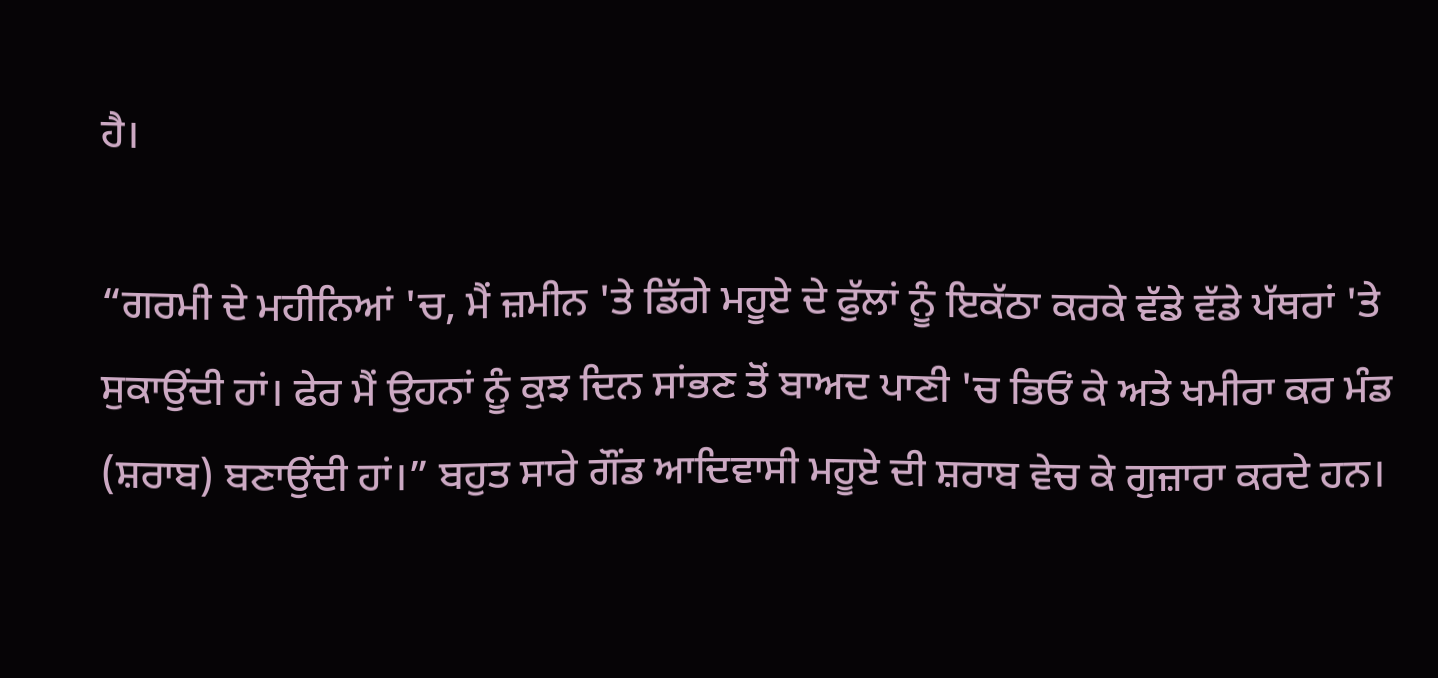ਹੈ।

“ਗਰਮੀ ਦੇ ਮਹੀਨਿਆਂ 'ਚ, ਮੈਂ ਜ਼ਮੀਨ 'ਤੇ ਡਿੱਗੇ ਮਹੂਏ ਦੇ ਫੁੱਲਾਂ ਨੂੰ ਇਕੱਠਾ ਕਰਕੇ ਵੱਡੇ ਵੱਡੇ ਪੱਥਰਾਂ 'ਤੇ ਸੁਕਾਉਂਦੀ ਹਾਂ। ਫੇਰ ਮੈਂ ਉਹਨਾਂ ਨੂੰ ਕੁਝ ਦਿਨ ਸਾਂਭਣ ਤੋਂ ਬਾਅਦ ਪਾਣੀ 'ਚ ਭਿਓਂ ਕੇ ਅਤੇ ਖਮੀਰਾ ਕਰ ਮੰਡ (ਸ਼ਰਾਬ) ਬਣਾਉਂਦੀ ਹਾਂ।” ਬਹੁਤ ਸਾਰੇ ਗੌਂਡ ਆਦਿਵਾਸੀ ਮਹੂਏ ਦੀ ਸ਼ਰਾਬ ਵੇਚ ਕੇ ਗੁਜ਼ਾਰਾ ਕਰਦੇ ਹਨ।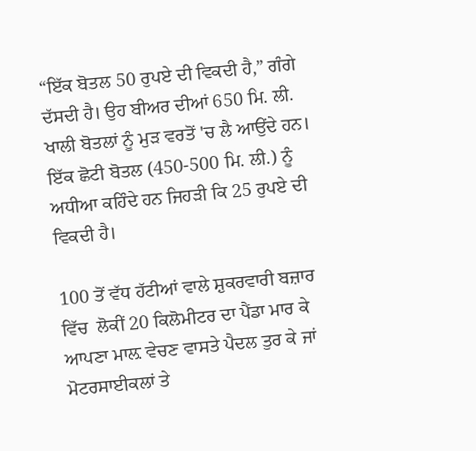“ਇੱਕ ਬੋਤਲ 50 ਰੁਪਏ ਦੀ ਵਿਕਦੀ ਹੈ,” ਗੰਗੇ ਦੱਸਦੀ ਹੈ। ਉਹ ਬੀਅਰ ਦੀਆਂ 650 ਮਿ. ਲੀ. ਖਾਲੀ ਬੋਤਲਾਂ ਨੂੰ ਮੁੜ ਵਰਤੋਂ 'ਚ ਲੈ ਆਉਂਦੇ ਹਨ। ਇੱਕ ਛੋਟੀ ਬੋਤਲ (450-500 ਮਿ. ਲੀ.) ਨੂੰ ਅਧੀਆ ਕਹਿੰਦੇ ਹਨ ਜਿਹੜੀ ਕਿ 25 ਰੁਪਏ ਦੀ ਵਿਕਦੀ ਹੈ।

100 ਤੋਂ ਵੱਧ ਹੱਟੀਆਂ ਵਾਲੇ ਸ਼ੁਕਰਵਾਰੀ ਬਜ਼ਾਰ ਵਿੱਚ  ਲੋਕੀਂ 20 ਕਿਲੋਮੀਟਰ ਦਾ ਪੈਂਡਾ ਮਾਰ ਕੇ ਆਪਣਾ ਮਾਲ਼ ਵੇਚਣ ਵਾਸਤੇ ਪੈਦਲ ਤੁਰ ਕੇ ਜਾਂ ਮੋਟਰਸਾਈਕਲਾਂ ਤੇ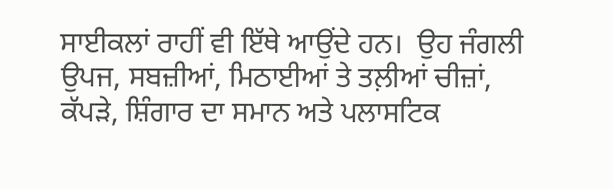ਸਾਈਕਲਾਂ ਰਾਹੀਂ ਵੀ ਇੱਥੇ ਆਉਂਦੇ ਹਨ।  ਉਹ ਜੰਗਲੀ ਉਪਜ, ਸਬਜ਼ੀਆਂ, ਮਿਠਾਈਆਂ ਤੇ ਤਲ਼ੀਆਂ ਚੀਜ਼ਾਂ, ਕੱਪੜੇ, ਸ਼ਿੰਗਾਰ ਦਾ ਸਮਾਨ ਅਤੇ ਪਲਾਸਟਿਕ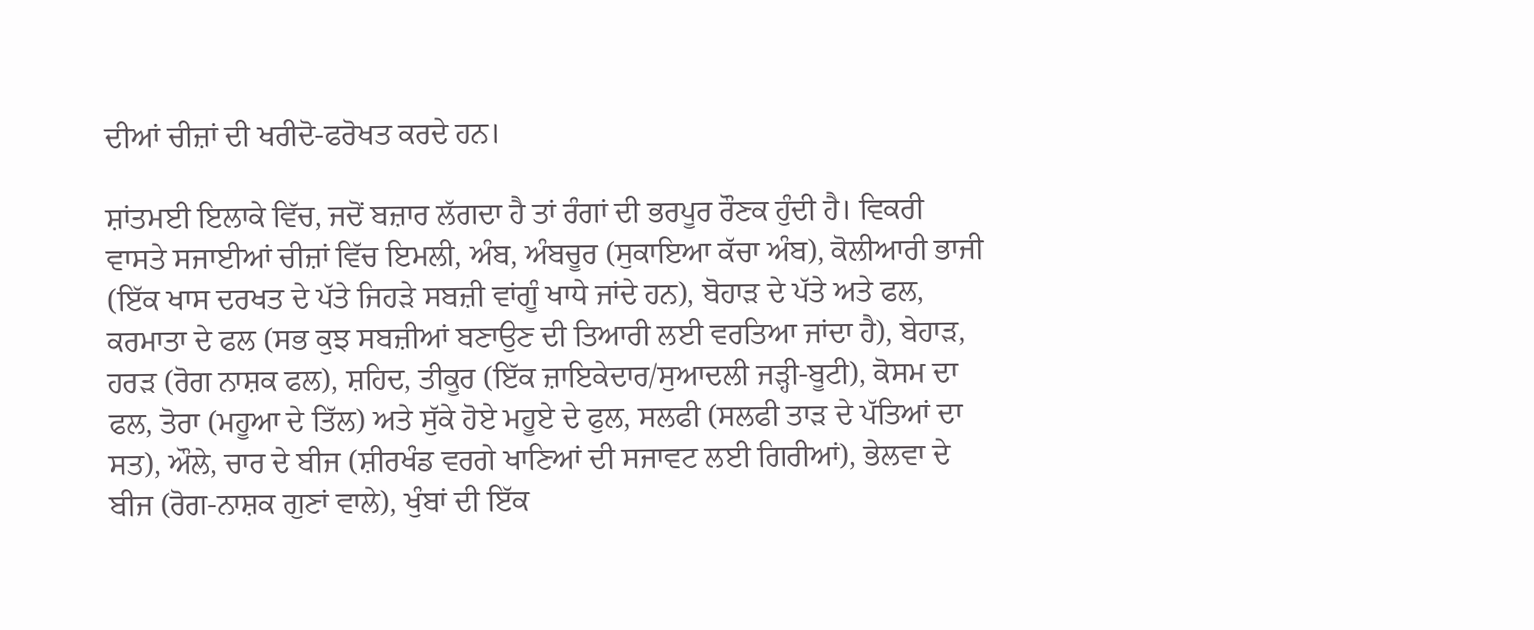ਦੀਆਂ ਚੀਜ਼ਾਂ ਦੀ ਖਰੀਦੋ-ਫਰੋਖਤ ਕਰਦੇ ਹਨ।

ਸ਼ਾਂਤਮਈ ਇਲਾਕੇ ਵਿੱਚ, ਜਦੋਂ ਬਜ਼ਾਰ ਲੱਗਦਾ ਹੈ ਤਾਂ ਰੰਗਾਂ ਦੀ ਭਰਪੂਰ ਰੌਣਕ ਹੁੰਦੀ ਹੈ। ਵਿਕਰੀ ਵਾਸਤੇ ਸਜਾਈਆਂ ਚੀਜ਼ਾਂ ਵਿੱਚ ਇਮਲੀ, ਅੰਬ, ਅੰਬਚੂਰ (ਸੁਕਾਇਆ ਕੱਚਾ ਅੰਬ), ਕੋਲੀਆਰੀ ਭਾਜੀ (ਇੱਕ ਖਾਸ ਦਰਖਤ ਦੇ ਪੱਤੇ ਜਿਹੜੇ ਸਬਜ਼ੀ ਵਾਂਗੂੰ ਖਾਧੇ ਜਾਂਦੇ ਹਨ), ਬੋਹਾੜ ਦੇ ਪੱਤੇ ਅਤੇ ਫਲ, ਕਰਮਾਤਾ ਦੇ ਫਲ (ਸਭ ਕੁਝ ਸਬਜ਼ੀਆਂ ਬਣਾਉਣ ਦੀ ਤਿਆਰੀ ਲਈ ਵਰਤਿਆ ਜਾਂਦਾ ਹੈ), ਬੇਹਾੜ, ਹਰੜ (ਰੋਗ ਨਾਸ਼ਕ ਫਲ), ਸ਼ਹਿਦ, ਤੀਕੂਰ (ਇੱਕ ਜ਼ਾਇਕੇਦਾਰ/ਸੁਆਦਲੀ ਜੜ੍ਹੀ-ਬੂਟੀ), ਕੋਸਮ ਦਾ ਫਲ, ਤੋਰਾ (ਮਹੂਆ ਦੇ ਤਿੱਲ) ਅਤੇ ਸੁੱਕੇ ਹੋਏ ਮਹੂਏ ਦੇ ਫੁਲ, ਸਲਫੀ (ਸਲਫੀ ਤਾੜ ਦੇ ਪੱਤਿਆਂ ਦਾ ਸਤ), ਔਲੇ, ਚਾਰ ਦੇ ਬੀਜ (ਸ਼ੀਰਖੰਡ ਵਰਗੇ ਖਾਣਿਆਂ ਦੀ ਸਜਾਵਟ ਲਈ ਗਿਰੀਆਂ), ਭੇਲਵਾ ਦੇ ਬੀਜ (ਰੋਗ-ਨਾਸ਼ਕ ਗੁਣਾਂ ਵਾਲੇ), ਖੁੰਬਾਂ ਦੀ ਇੱਕ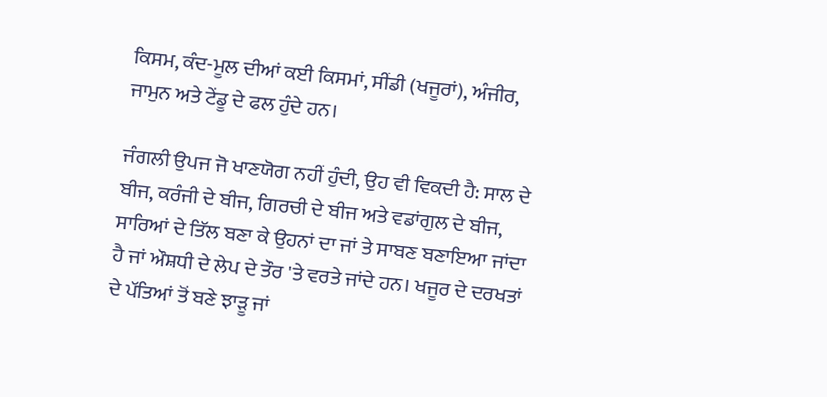ਕਿਸਮ, ਕੰਦ-ਮੂਲ ਦੀਆਂ ਕਈ ਕਿਸਮਾਂ, ਸੀਂਡੀ (ਖਜੂਰਾਂ), ਅੰਜੀਰ, ਜਾਮੁਨ ਅਤੇ ਟੇਂਡੂ ਦੇ ਫਲ ਹੁੰਦੇ ਹਨ।

ਜੰਗਲੀ ਉਪਜ ਜੋ ਖਾਣਯੋਗ ਨਹੀਂ ਹੁੰਦੀ, ਉਹ ਵੀ ਵਿਕਦੀ ਹੈ: ਸਾਲ ਦੇ ਬੀਜ, ਕਰੰਜੀ ਦੇ ਬੀਜ, ਗਿਰਚੀ ਦੇ ਬੀਜ ਅਤੇ ਵਡਾਂਗੁਲ ਦੇ ਬੀਜ, ਸਾਰਿਆਂ ਦੇ ਤਿੱਲ ਬਣਾ ਕੇ ਉਹਨਾਂ ਦਾ ਜਾਂ ਤੇ ਸਾਬਣ ਬਣਾਇਆ ਜਾਂਦਾ ਹੈ ਜਾਂ ਔਸ਼ਧੀ ਦੇ ਲੇਪ ਦੇ ਤੌਰ 'ਤੇ ਵਰਤੇ ਜਾਂਦੇ ਹਨ। ਖਜੂਰ ਦੇ ਦਰਖਤਾਂ ਦੇ ਪੱਤਿਆਂ ਤੋਂ ਬਣੇ ਝਾੜੂ ਜਾਂ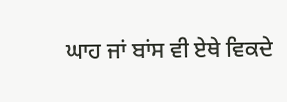ਘਾਹ ਜਾਂ ਬਾਂਸ ਵੀ ਏਥੇ ਵਿਕਦੇ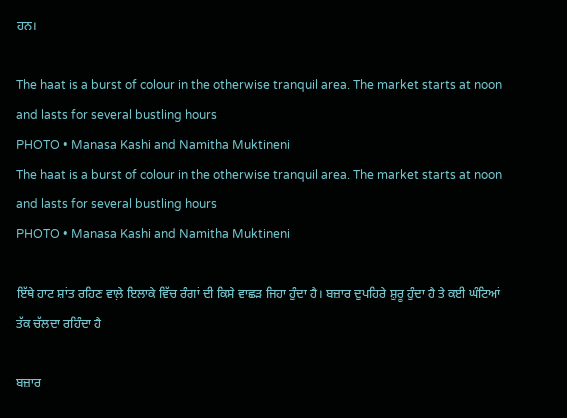ਹਨ।

The haat is a burst of colour in the otherwise tranquil area. The market starts at noon and lasts for several bustling hours
PHOTO • Manasa Kashi and Namitha Muktineni
The haat is a burst of colour in the otherwise tranquil area. The market starts at noon and lasts for several bustling hours
PHOTO • Manasa Kashi and Namitha Muktineni

ਇੱਥੇ ਹਾਟ ਸ਼ਾਂਤ ਰਹਿਣ ਵਾਲ਼ੇ ਇਲਾਕੇ ਵਿੱਚ ਰੰਗਾਂ ਦੀ ਕਿਸੇ ਵਾਛੜ ਜਿਹਾ ਹੁੰਦਾ ਹੈ। ਬਜ਼ਾਰ ਦੁਪਹਿਰੇ ਸ਼ੁਰੂ ਹੁੰਦਾ ਹੈ ਤੇ ਕਈ ਘੰਟਿਆਂ ਤੱਕ ਚੱਲਦਾ ਰਹਿੰਦਾ ਹੈ

ਬਜ਼ਾਰ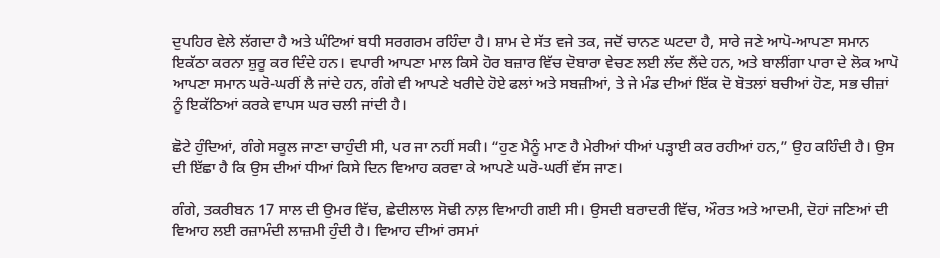ਦੁਪਹਿਰ ਵੇਲੇ ਲੱਗਦਾ ਹੈ ਅਤੇ ਘੰਟਿਆਂ ਬਧੀ ਸਰਗਰਮ ਰਹਿੰਦਾ ਹੈ। ਸ਼ਾਮ ਦੇ ਸੱਤ ਵਜੇ ਤਕ, ਜਦੋਂ ਚਾਨਣ ਘਟਦਾ ਹੈ, ਸਾਰੇ ਜਣੇ ਆਪੋ-ਆਪਣਾ ਸਮਾਨ ਇਕੱਠਾ ਕਰਨਾ ਸ਼ੁਰੂ ਕਰ ਦਿੰਦੇ ਹਨ। ਵਪਾਰੀ ਆਪਣਾ ਮਾਲ ਕਿਸੇ ਹੋਰ ਬਜ਼ਾਰ ਵਿੱਚ ਦੋਬਾਰਾ ਵੇਚਣ ਲਈ ਲੱਦ ਲੈਂਦੇ ਹਨ, ਅਤੇ ਬਾਲੀਂਗਾ ਪਾਰਾ ਦੇ ਲੋਕ ਆਪੋ ਆਪਣਾ ਸਮਾਨ ਘਰੋ-ਘਰੀਂ ਲੈ ਜਾਂਦੇ ਹਨ, ਗੰਗੇ ਵੀ ਆਪਣੇ ਖਰੀਦੇ ਹੋਏ ਫਲਾਂ ਅਤੇ ਸਬਜ਼ੀਆਂ, ਤੇ ਜੇ ਮੰਡ ਦੀਆਂ ਇੱਕ ਦੋ ਬੋਤਲਾਂ ਬਚੀਆਂ ਹੋਣ, ਸਭ ਚੀਜ਼ਾਂ ਨੂੰ ਇਕੱਠਿਆਂ ਕਰਕੇ ਵਾਪਸ ਘਰ ਚਲੀ ਜਾਂਦੀ ਹੈ।

ਛੋਟੇ ਹੁੰਦਿਆਂ, ਗੰਗੇ ਸਕੂਲ ਜਾਣਾ ਚਾਹੁੰਦੀ ਸੀ, ਪਰ ਜਾ ਨਹੀਂ ਸਕੀ। “ਹੁਣ ਮੈਨੂੰ ਮਾਣ ਹੈ ਮੇਰੀਆਂ ਧੀਆਂ ਪੜ੍ਹਾਈ ਕਰ ਰਹੀਆਂ ਹਨ,” ਉਹ ਕਹਿੰਦੀ ਹੈ। ਉਸ ਦੀ ਇੱਛਾ ਹੈ ਕਿ ਉਸ ਦੀਆਂ ਧੀਆਂ ਕਿਸੇ ਦਿਨ ਵਿਆਹ ਕਰਵਾ ਕੇ ਆਪਣੇ ਘਰੋ-ਘਰੀਂ ਵੱਸ ਜਾਣ।

ਗੰਗੇ, ਤਕਰੀਬਨ 17 ਸਾਲ ਦੀ ਉਮਰ ਵਿੱਚ, ਛੇਦੀਲਾਲ ਸੋਢੀ ਨਾਲ਼ ਵਿਆਹੀ ਗਈ ਸੀ। ਉਸਦੀ ਬਰਾਦਰੀ ਵਿੱਚ, ਔਰਤ ਅਤੇ ਆਦਮੀ, ਦੋਹਾਂ ਜਣਿਆਂ ਦੀ ਵਿਆਹ ਲਈ ਰਜ਼ਾਮੰਦੀ ਲਾਜ਼ਮੀ ਹੁੰਦੀ ਹੈ। ਵਿਆਹ ਦੀਆਂ ਰਸਮਾਂ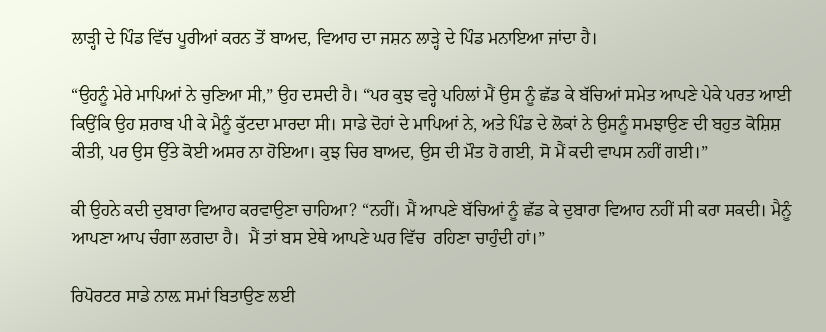ਲਾੜ੍ਹੀ ਦੇ ਪਿੰਡ ਵਿੱਚ ਪੂਰੀਆਂ ਕਰਨ ਤੋਂ ਬਾਅਦ, ਵਿਆਹ ਦਾ ਜਸ਼ਨ ਲਾੜ੍ਹੇ ਦੇ ਪਿੰਡ ਮਨਾਇਆ ਜਾਂਦਾ ਹੈ।

“ਉਹਨੂੰ ਮੇਰੇ ਮਾਪਿਆਂ ਨੇ ਚੁਣਿਆ ਸੀ,” ਉਹ ਦਸਦੀ ਹੈ। “ਪਰ ਕੁਝ ਵਰ੍ਹੇ ਪਹਿਲਾਂ ਮੈਂ ਉਸ ਨੂੰ ਛੱਡ ਕੇ ਬੱਚਿਆਂ ਸਮੇਤ ਆਪਣੇ ਪੇਕੇ ਪਰਤ ਆਈ ਕਿਉਂਕਿ ਉਹ ਸ਼ਰਾਬ ਪੀ ਕੇ ਮੈਨੂੰ ਕੁੱਟਦਾ ਮਾਰਦਾ ਸੀ। ਸਾਡੇ ਦੋਹਾਂ ਦੇ ਮਾਪਿਆਂ ਨੇ, ਅਤੇ ਪਿੰਡ ਦੇ ਲੋਕਾਂ ਨੇ ਉਸਨੂੰ ਸਮਝਾਉਣ ਦੀ ਬਹੁਤ ਕੋਸ਼ਿਸ਼ ਕੀਤੀ, ਪਰ ਉਸ ਉੱਤੇ ਕੋਈ ਅਸਰ ਨਾ ਹੋਇਆ। ਕੁਝ ਚਿਰ ਬਾਅਦ, ਉਸ ਦੀ ਮੌਤ ਹੋ ਗਈ, ਸੋ ਮੈਂ ਕਦੀ ਵਾਪਸ ਨਹੀਂ ਗਈ।”

ਕੀ ਉਹਨੇ ਕਦੀ ਦੁਬਾਰਾ ਵਿਆਹ ਕਰਵਾਉਣਾ ਚਾਹਿਆ? “ਨਹੀਂ। ਮੈਂ ਆਪਣੇ ਬੱਚਿਆਂ ਨੂੰ ਛੱਡ ਕੇ ਦੁਬਾਰਾ ਵਿਆਹ ਨਹੀਂ ਸੀ ਕਰਾ ਸਕਦੀ। ਮੈਨੂੰ ਆਪਣਾ ਆਪ ਚੰਗਾ ਲਗਦਾ ਹੈ।  ਮੈਂ ਤਾਂ ਬਸ ਏਥੇ ਆਪਣੇ ਘਰ ਵਿੱਚ  ਰਹਿਣਾ ਚਾਹੁੰਦੀ ਹਾਂ।”

ਰਿਪੋਰਟਰ ਸਾਡੇ ਨਾਲ਼ ਸਮਾਂ ਬਿਤਾਉਣ ਲਈ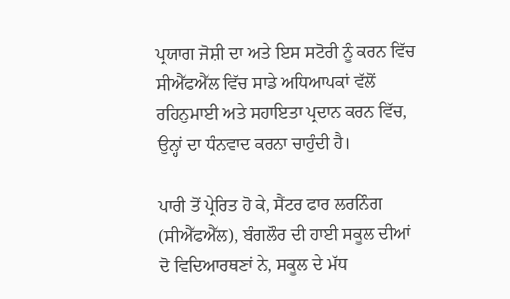ਪ੍ਰਯਾਗ ਜੋਸ਼ੀ ਦਾ ਅਤੇ ਇਸ ਸਟੋਰੀ ਨੂੰ ਕਰਨ ਵਿੱਚ ਸੀਐੱਫਐੱਲ ਵਿੱਚ ਸਾਡੇ ਅਧਿਆਪਕਾਂ ਵੱਲੋਂ ਰਹਿਨੁਮਾਈ ਅਤੇ ਸਹਾਇਤਾ ਪ੍ਰਦਾਨ ਕਰਨ ਵਿੱਚ, ਉਨ੍ਹਾਂ ਦਾ ਧੰਨਵਾਦ ਕਰਨਾ ਚਾਹੁੰਦੀ ਹੈ।

ਪਾਰੀ ਤੋਂ ਪ੍ਰੇਰਿਤ ਹੋ ਕੇ, ਸੈਂਟਰ ਫਾਰ ਲਰਨਿੰਗ (ਸੀਐੱਫਐੱਲ), ਬੰਗਲੌਰ ਦੀ ਹਾਈ ਸਕੂਲ ਦੀਆਂ ਦੋ ਵਿਦਿਆਰਥਣਾਂ ਨੇ, ਸਕੂਲ ਦੇ ਮੱਧ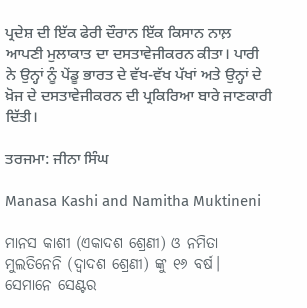ਪ੍ਰਦੇਸ਼ ਦੀ ਇੱਕ ਫੇਰੀ ਦੌਰਾਨ ਇੱਕ ਕਿਸਾਨ ਨਾਲ਼ ਆਪਣੀ ਮੁਲਾਕਾਤ ਦਾ ਦਸਤਾਵੇਜੀਕਰਨ ਕੀਤਾ। ਪਾਰੀ ਨੇ ਉਨ੍ਹਾਂ ਨੂੰ ਪੇਂਡੂ ਭਾਰਤ ਦੇ ਵੱਖ-ਵੱਖ ਪੱਖਾਂ ਅਤੇ ਉਨ੍ਹਾਂ ਦੇ ਖ਼ੋਜ ਦੇ ਦਸਤਾਵੇਜੀਕਰਨ ਦੀ ਪ੍ਰਕਿਰਿਆ ਬਾਰੇ ਜਾਣਕਾਰੀ ਦਿੱਤੀ।

ਤਰਜਮਾ: ਜੀਨਾ ਸਿੰਘ

Manasa Kashi and Namitha Muktineni

ମାନସ କାଶୀ (ଏକାଦଶ ଶ୍ରେଣୀ) ଓ ନମିତା ମୁଲତିନେନି (ଦ୍ୱାଦଶ ଶ୍ରେଣୀ) ଙ୍କୁ ୧୬ ବର୍ଷ। ସେମାନେ ସେଣ୍ଟର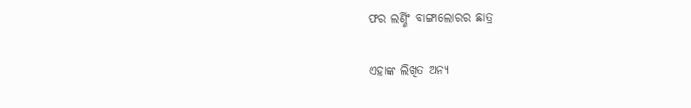ଫର ଲର୍ଣ୍ଣିଂ ବାଙ୍ଗାଲୋରର ଛାତ୍ର

ଏହାଙ୍କ ଲିଖିତ ଅନ୍ୟ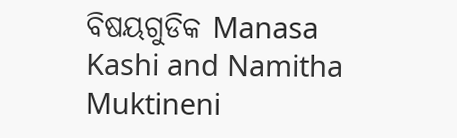ବିଷୟଗୁଡିକ Manasa Kashi and Namitha Muktineni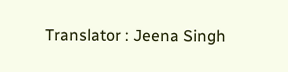Translator : Jeena Singh